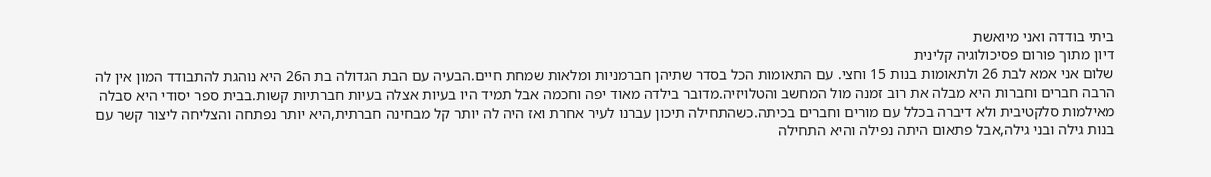ביתי בודדה ואני מיואשת
דיון מתוך פורום פסיכולוגיה קלינית
שלום אני אמא לבת 26 ולתאומות בנות 15 וחצי. עם התאומות הכל בסדר שתיהן חברמניות ומלאות שמחת חיים.הבעיה עם הבת הגדולה בת ה26 היא נוהגת להתבודד המון אין לה הרבה חברים וחברות היא מבלה את רוב זמנה מול המחשב והטלויזיה.מדובר בילדה מאוד יפה וחכמה אבל תמיד היו בעיות אצלה בעיות חברתיות קשות.בבית ספר יסודי היא סבלה מאילמות סלקטיבית ולא דיברה בכלל עם מורים וחברים בכיתה.כשהתחילה תיכון עברנו לעיר אחרת ואז היה לה יותר קל מבחינה חברתית,היא יותר נפתחה והצליחה ליצור קשר עם בנות גילה ובני גילה,אבל פתאום היתה נפילה והיא התחילה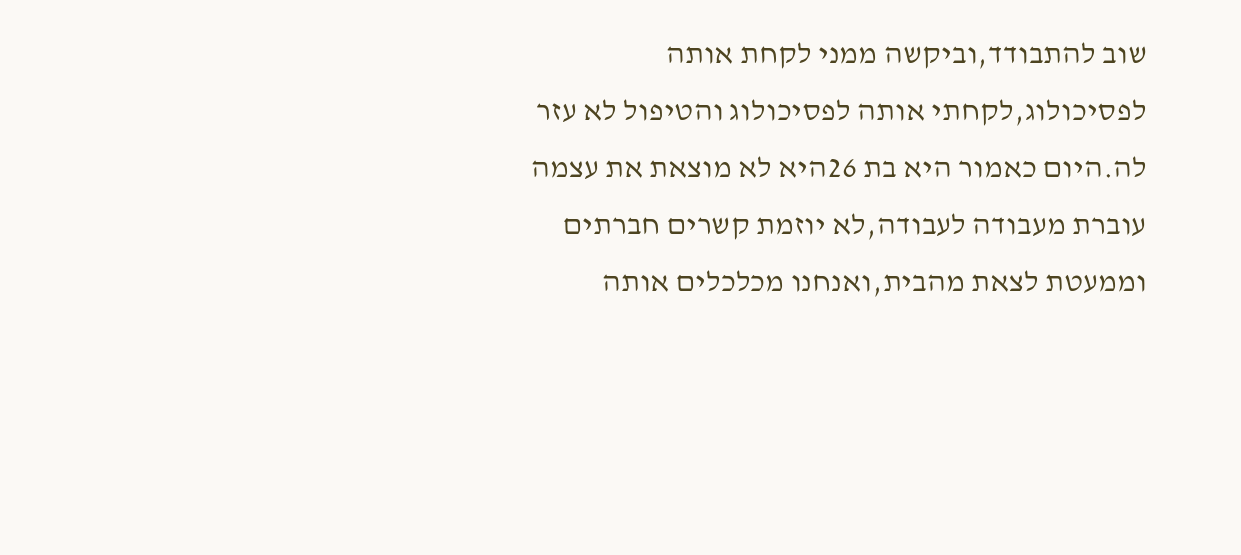שוב להתבודד,וביקשה ממני לקחת אותה לפסיכולוג,לקחתי אותה לפסיכולוג והטיפול לא עזר לה.היום כאמור היא בת 26היא לא מוצאת את עצמה עוברת מעבודה לעבודה,לא יוזמת קשרים חברתים וממעטת לצאת מהבית,ואנחנו מכלכלים אותה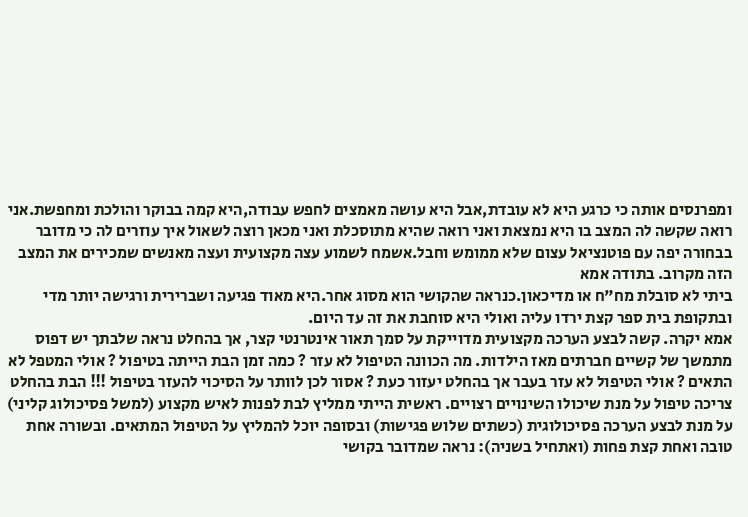ומפרנסים אותה כי כרגע היא לא עובדת,אבל היא עושה מאמצים לחפש עבודה,היא קמה בבוקר והולכת ומחפשת.אני רואה שקשה לה המצב בו היא נמצאת ואני רואה שהיא מתוסכלת ואני מכאן רוצה לשאול איך עוזרים לה כי מדובר בבחורה יפה עם פוטנציאל עצום שלא ממומש וחבל.אשמח לשמוע עצה מקצועית ועצה מאנשים שמכירים את המצב הזה מקרוב. בתודה אמא
ביתי לא סובלת מח"ח או מדיכאון.כנראה שהקושי הוא מסוג אחר.היא מאוד פגיעה ושברירית ורגישה יותר מדי ובתקופת בית ספר קצת ירדו עליה ואולי היא סוחבת את זה עד היום.
אמא יקרה. קשה לבצע הערכה מקצועית מדוייקת על סמך תאור אינטרנטי קצר, אך בהחלט נראה שלבתך יש דפוס מתמשך של קשיים חברתים מאז הילדות. מה הכוונה הטיפול לא עזר ? כמה זמן הבת הייתה בטיפול ? אולי המטפל לא התאים ? אולי הטיפול לא עזר בעבר אך בהחלט יעזור כעת ? אסור לכן לוותר על הסיכוי להעזר בטיפול !!! הבת בהחלט צריכה טיפול על מנת שיכולו השינויים רצויים. ראשית הייתי ממליץ לבת לפנות לאיש מקצוע (למשל פסיכולוג קליני) על מנת לבצע הערכה פסיכולוגית (כשתים שלוש פגישות) ובסופה יוכל להמליץ על הטיפול המתאים. ובשורה אחת טובה ואחת קצת פחות (ואתחיל בשניה): נראה שמדובר בקושי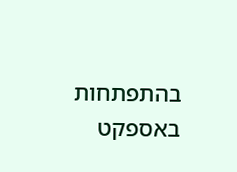בהתפתחות באספקט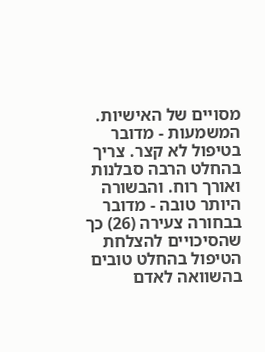מסויים של האישיות. המשמעות - מדובר בטיפול לא קצר. צריך בהחלט הרבה סבלנות ואורך רוח. והבשורה היותר טובה - מדובר בבחורה צעירה (26) כך שהסיכויים להצלחת הטיפול בהחלט טובים בהשוואה לאדם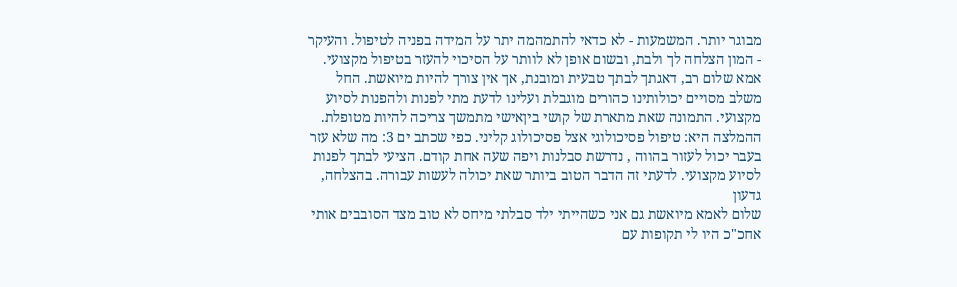מבוגר יותר. המשמעות - לא כדאי להתמהמה יתר על המידה בפניה לטיפול. והעיקר - המון הצלחה לך ולבת, ובשום אופן לא לוותר על הסיכוי להעזר בטיפול מקצועי.
אמא שלום רב, דאגתך לבתך טבעית ומובנת, אך אין צורך להיות מיואשת. החל משלב מסויים יכולותינו כהורים מוגבלת ועלינו לדעת מתי לפנות ולהפנות לסיוע מקצועי. התמונה שאת מתארת של קושי ביןאישי מתמשך צריכה להיות מטופלת. ההמלצה היא: טיפול פסיכולוגי אצל פסיכולוג קליני. כפי שכתב ים 3: מה שלא עזר בעבר יכול לעזור בהווה , נדרשת סבלנות ויפה שעה אחת קודם. הציעי לבתך לפנות לסיוע מקצועי. לדעתי זה הדבר הטוב ביותר שאת יכולה לעשות עבורה. בהצלחה, גדעון
שלום לאמא מיואשת גם אני כשהייתי ילד סבלתי מיחס לא טוב מצד הסובבים אותי אחכ"כ היו לי תקופות עם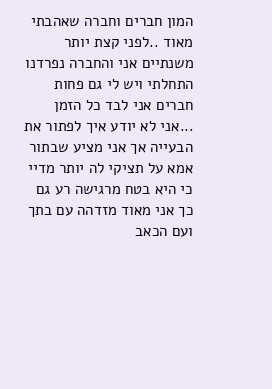המון חברים וחברה שאהבתי מאוד ..לפני קצת יותר משנתיים אני והחברה נפרדנו התחלתי ויש לי גם פחות חברים אני לבד כל הזמן ...אני לא יודע איך לפתור את הבעייה אך אני מציע שבתור אמא על תציקי לה יותר מדיי כי היא בטח מרגישה רע גם כך אני מאוד מזדהה עם בתך ועם הכאב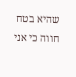שהיא בטח חווה כי אני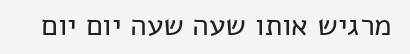מרגיש אותו שעה שעה יום יום